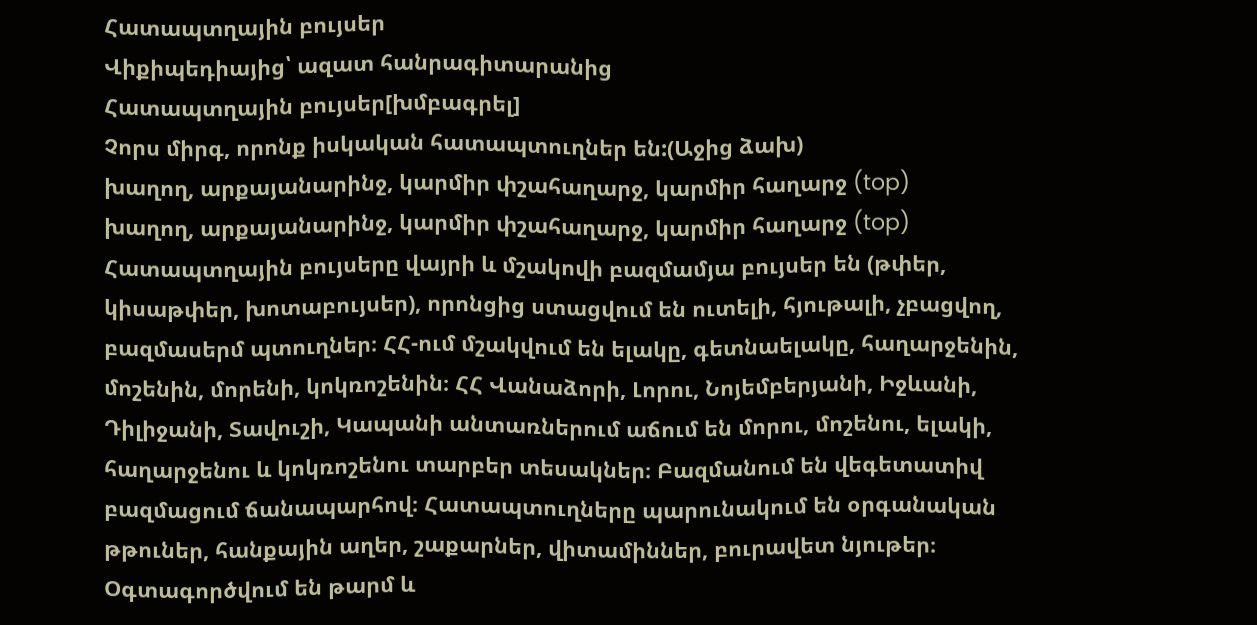Հատապտղային բույսեր
Վիքիպեդիայից՝ ազատ հանրագիտարանից
Հատապտղային բույսեր[խմբագրել]
Չորս միրգ, որոնք իսկական հատապտուղներ են:(Աջից ձախ)
խաղող, արքայանարինջ, կարմիր փշահաղարջ, կարմիր հաղարջ (top)
խաղող, արքայանարինջ, կարմիր փշահաղարջ, կարմիր հաղարջ (top)
Հատապտղային բույսերը վայրի և մշակովի բազմամյա բույսեր են (թփեր, կիսաթփեր, խոտաբույսեր), որոնցից ստացվում են ուտելի, հյութալի, չբացվող, բազմասերմ պտուղներ։ ՀՀ-ում մշակվում են ելակը, գետնաելակը, հաղարջենին, մոշենին, մորենի, կոկռոշենին։ ՀՀ Վանաձորի, Լորու, Նոյեմբերյանի, Իջևանի, Դիլիջանի, Տավուշի, Կապանի անտառներում աճում են մորու, մոշենու, ելակի, հաղարջենու և կոկռոշենու տարբեր տեսակներ։ Բազմանում են վեգետատիվ բազմացում ճանապարհով։ Հատապտուղները պարունակում են օրգանական թթուներ, հանքային աղեր, շաքարներ, վիտամիններ, բուրավետ նյութեր։ Օգտագործվում են թարմ և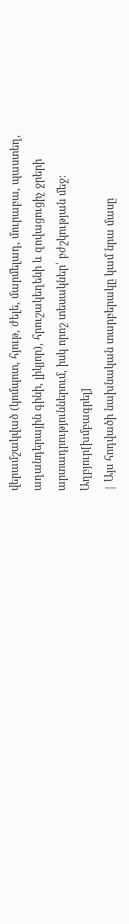վերամշակված (կոմպոտ, հյութ, ժելե, մարմելադ, մուրաբա, պաստեղ, աղանդերային գինի, լիկյոր), հրուշակեղենի և զովացուցիչ ջրերի արտադրություններում, իսկ որոշ տեսակներ՝ բժշկության մեջ։
Աղբյուր[խմբագրել]
| Այս հոդվածի նախնական տարբերակը կամ նրա մասը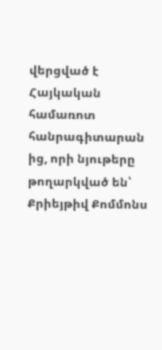վերցված է Հայկական համառոտ հանրագիտարան ից, որի նյութերը թողարկված են՝ Քրիեյթիվ Քոմմոնս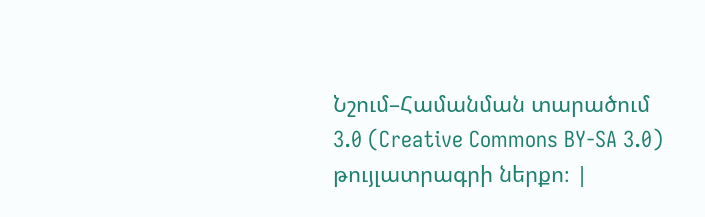Նշում–Համանման տարածում 3.0 (Creative Commons BY-SA 3.0) թույլատրագրի ներքո։ |